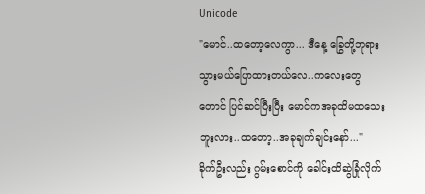Unicode
"မောင်..ထတော့လေကွာ... ဒီနေ့ ခြွေတို့ဘုရားသွားမယ်ပြောထားတယ်လေ..ကလေးတွေတောင် ပြင်ဆင်ပြီးပြီး မောင်ကအခုထိမထသေးဘူးလား..ထတော့..အခုချက်ချင်းနော်..."
ခိုက်ဦးလည်း ဂွမ်းစောင်ကို ခေါင်းထိဆွဲခြုံလိုက်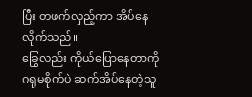ပြီး တဖက်လှည့်ကာ အိပ်နေလိုက်သည်။
ခြွေလည်း ကိုယ်ပြောနေတာကို ဂရုမစိုက်ပဲ ဆက်အိပ်နေတဲ့သူ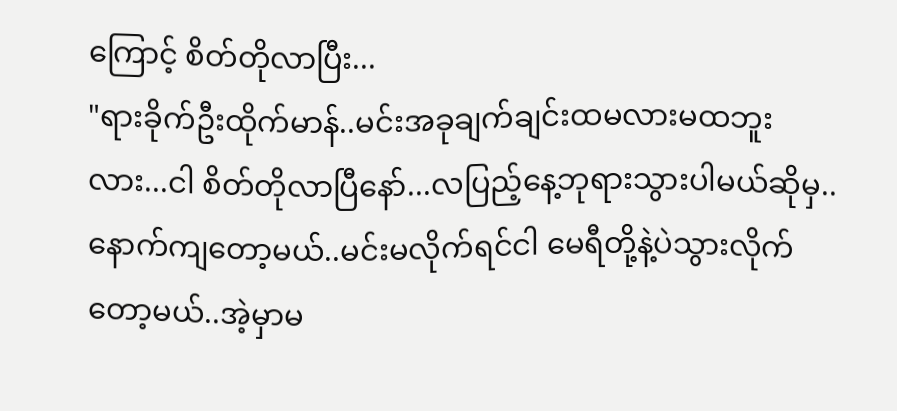ကြောင့် စိတ်တိုလာပြီး...
"ရားခိုက်ဦးထိုက်မာန်..မင်းအခုချက်ချင်းထမလားမထဘူးလား...ငါ စိတ်တိုလာပြီနော်...လပြည့်နေ့ဘုရားသွားပါမယ်ဆိုမှ..နောက်ကျတော့မယ်..မင်းမလိုက်ရင်ငါ မေရီတို့နဲ့ပဲသွားလိုက်တော့မယ်..အဲ့မှာမ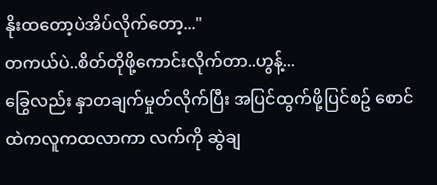နိုးထတော့ပဲအိပ်လိုက်တော့..."
တကယ်ပဲ..စိတ်တိုဖို့ကောင်းလိုက်တာ..ဟွန့်...
ခြွေလည်း နှာတချက်မှုတ်လိုက်ပြီး အပြင်ထွက်ဖို့ပြင်စဥ် စောင်ထဲကလူကထလာကာ လက်ကို ဆွဲချ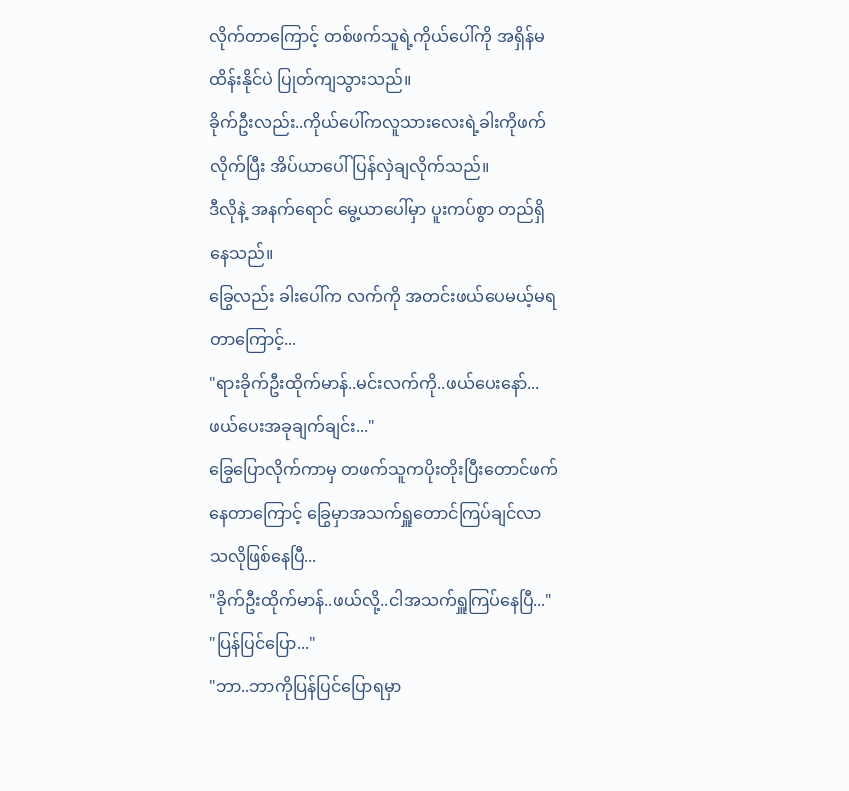လိုက်တာကြောင့် တစ်ဖက်သူရဲ့ကိုယ်ပေါ်ကို အရှိန်မထိန်းနိုင်ပဲ ပြုတ်ကျသွားသည်။
ခိုက်ဦးလည်း..ကိုယ်ပေါ်ကလူသားလေးရဲ့ခါးကိုဖက်လိုက်ပြီး အိပ်ယာပေါ်ပြန်လှဲချလိုက်သည်။
ဒီလိုနဲ့ အနက်ရောင် မွေ့ယာပေါ်မှာ ပူးကပ်စွာ တည်ရှိနေသည်။
ခြွေလည်း ခါးပေါ်က လက်ကို အတင်းဖယ်ပေမယ့်မရတာကြောင့်...
"ရားခိုက်ဦးထိုက်မာန်..မင်းလက်ကို..ဖယ်ပေးနော်...ဖယ်ပေးအခုချက်ချင်း..."
ခြွေပြောလိုက်ကာမှ တဖက်သူကပိုးတိုးပြီးတောင်ဖက်နေတာကြောင့် ခြွေမှာအသက်ရှူတောင်ကြပ်ချင်လာသလိုဖြစ်နေပြီ...
"ခိုက်ဦးထိုက်မာန်..ဖယ်လို့..ငါအသက်ရှူကြပ်နေပြီ..."
"ပြန်ပြင်ပြော..."
"ဘာ..ဘာကိုပြန်ပြင်ပြောရမှာ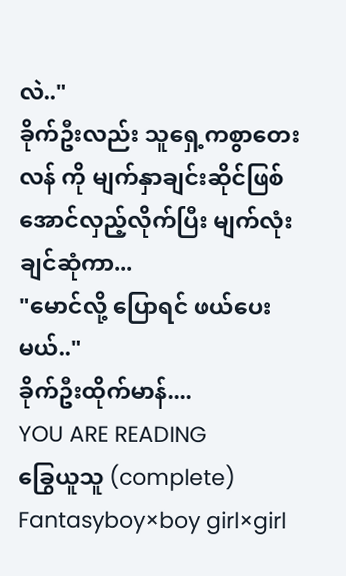လဲ.."
ခိုက်ဦးလည်း သူရှေ့ကစွာတေးလန် ကို မျက်နှာချင်းဆိုင်ဖြစ်အောင်လှည့်လိုက်ပြီး မျက်လုံးချင်ဆုံကာ...
"မောင်လို့ ပြောရင် ဖယ်ပေးမယ်.."
ခိုက်ဦးထိုက်မာန်....
YOU ARE READING
ခြွေယူသူ (complete)
Fantasyboy×boy girl×girl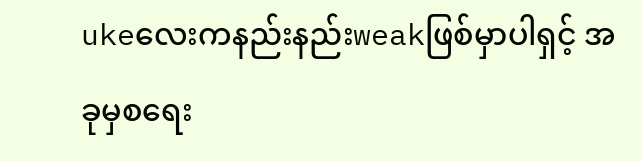ukeလေးကနည်းနည်းweakဖြစ်မှာပါရှင့် အခုမှစရေး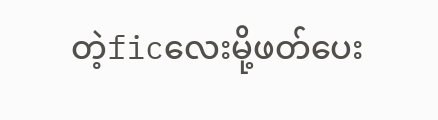တဲ့ficလေးမို့ဖတ်ပေး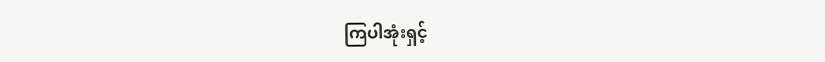ကြပါအုံးရှင့်